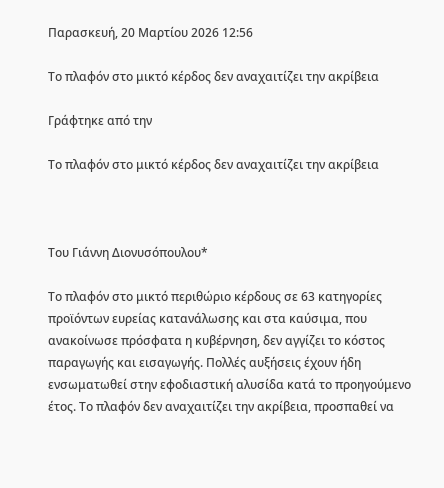Παρασκευή, 20 Μαρτίου 2026 12:56

Το πλαφόν στο μικτό κέρδος δεν αναχαιτίζει την ακρίβεια

Γράφτηκε από την

Το πλαφόν στο μικτό κέρδος δεν αναχαιτίζει την ακρίβεια



Του Γιάννη Διονυσόπουλου*

Το πλαφόν στο μικτό περιθώριο κέρδους σε 63 κατηγορίες προϊόντων ευρείας κατανάλωσης και στα καύσιμα, που ανακοίνωσε πρόσφατα η κυβέρνηση, δεν αγγίζει το κόστος παραγωγής και εισαγωγής. Πολλές αυξήσεις έχουν ήδη ενσωματωθεί στην εφοδιαστική αλυσίδα κατά το προηγούμενο έτος. Το πλαφόν δεν αναχαιτίζει την ακρίβεια, προσπαθεί να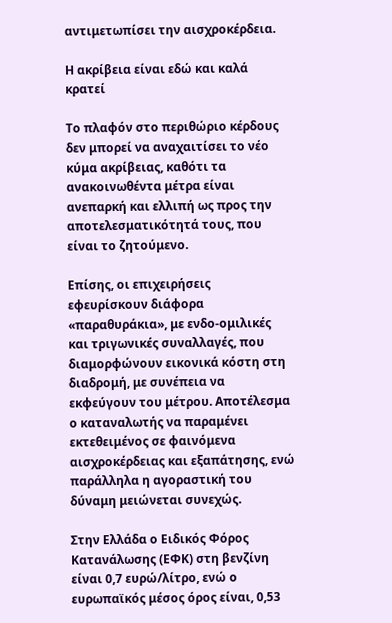αντιμετωπίσει την αισχροκέρδεια.

Η ακρίβεια είναι εδώ και καλά κρατεί

Το πλαφόν στο περιθώριο κέρδους δεν μπορεί να αναχαιτίσει το νέο κύμα ακρίβειας, καθότι τα ανακοινωθέντα μέτρα είναι ανεπαρκή και ελλιπή ως προς την αποτελεσματικότητά τους, που είναι το ζητούμενο.

Επίσης, οι επιχειρήσεις εφευρίσκουν διάφορα «παραθυράκια», με ενδο-ομιλικές και τριγωνικές συναλλαγές, που διαμορφώνουν εικονικά κόστη στη διαδρομή, με συνέπεια να εκφεύγουν του μέτρου. Αποτέλεσμα ο καταναλωτής να παραμένει εκτεθειμένος σε φαινόμενα αισχροκέρδειας και εξαπάτησης, ενώ παράλληλα η αγοραστική του δύναμη μειώνεται συνεχώς.

Στην Ελλάδα ο Ειδικός Φόρος Κατανάλωσης (ΕΦΚ) στη βενζίνη είναι 0,7 ευρώ/λίτρο, ενώ ο ευρωπαϊκός μέσος όρος είναι, 0,53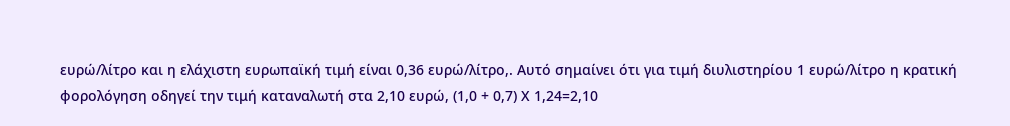ευρώ/λίτρο και η ελάχιστη ευρωπαϊκή τιμή είναι 0,36 ευρώ/λίτρο,. Αυτό σημαίνει ότι για τιμή διυλιστηρίου 1 ευρώ/λίτρο η κρατική φορολόγηση οδηγεί την τιμή καταναλωτή στα 2,10 ευρώ, (1,0 + 0,7) Χ 1,24=2,10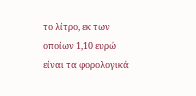το λίτρο, εκ των οποίων 1,10 ευρώ είναι τα φορολογικά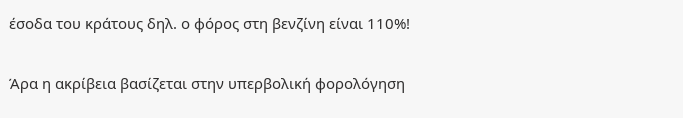έσοδα του κράτους δηλ. ο φόρος στη βενζίνη είναι 110%!

Άρα η ακρίβεια βασίζεται στην υπερβολική φορολόγηση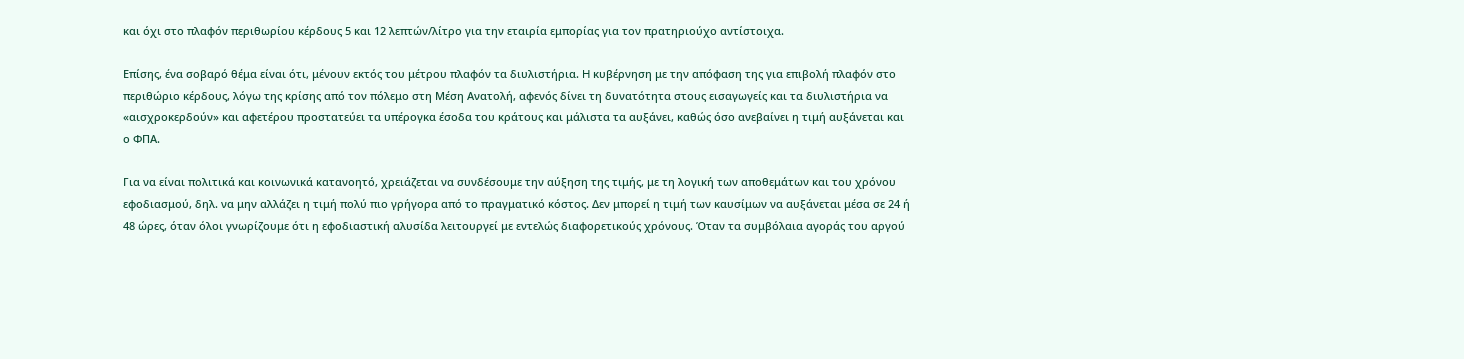και όχι στο πλαφόν περιθωρίου κέρδους 5 και 12 λεπτών/λίτρο για την εταιρία εμπορίας για τον πρατηριούχο αντίστοιχα.

Επίσης, ένα σοβαρό θέμα είναι ότι, μένουν εκτός του μέτρου πλαφόν τα διυλιστήρια. H κυβέρνηση με την απόφαση της για επιβολή πλαφόν στο περιθώριο κέρδους, λόγω της κρίσης από τον πόλεμο στη Μέση Ανατολή, αφενός δίνει τη δυνατότητα στους εισαγωγείς και τα διυλιστήρια να «αισχροκερδούν» και αφετέρου προστατεύει τα υπέρογκα έσοδα του κράτους και μάλιστα τα αυξάνει, καθώς όσο ανεβαίνει η τιμή αυξάνεται και ο ΦΠΑ.

Για να είναι πολιτικά και κοινωνικά κατανοητό, χρειάζεται να συνδέσουμε την αύξηση της τιμής, με τη λογική των αποθεμάτων και του χρόνου εφοδιασμού, δηλ. να μην αλλάζει η τιμή πολύ πιο γρήγορα από το πραγματικό κόστος. Δεν μπορεί η τιμή των καυσίμων να αυξάνεται μέσα σε 24 ή 48 ώρες, όταν όλοι γνωρίζουμε ότι η εφοδιαστική αλυσίδα λειτουργεί με εντελώς διαφορετικούς χρόνους. Όταν τα συμβόλαια αγοράς του αργού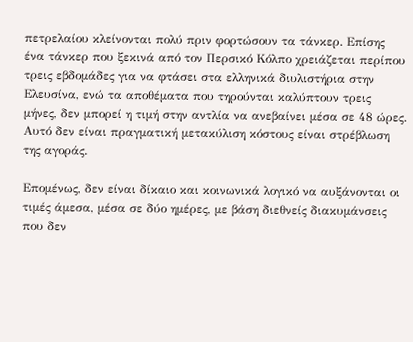πετρελαίου κλείνονται πολύ πριν φορτώσουν τα τάνκερ. Επίσης ένα τάνκερ που ξεκινά από τον Περσικό Κόλπο χρειάζεται περίπου τρεις εβδομάδες για να φτάσει στα ελληνικά διυλιστήρια στην Ελευσίνα, ενώ τα αποθέματα που τηρούνται καλύπτουν τρεις μήνες, δεν μπορεί η τιμή στην αντλία να ανεβαίνει μέσα σε 48 ώρες. Αυτό δεν είναι πραγματική μετακύλιση κόστους είναι στρέβλωση της αγοράς.

Επομένως, δεν είναι δίκαιο και κοινωνικά λογικό να αυξάνονται οι τιμές άμεσα, μέσα σε δύο ημέρες, με βάση διεθνείς διακυμάνσεις που δεν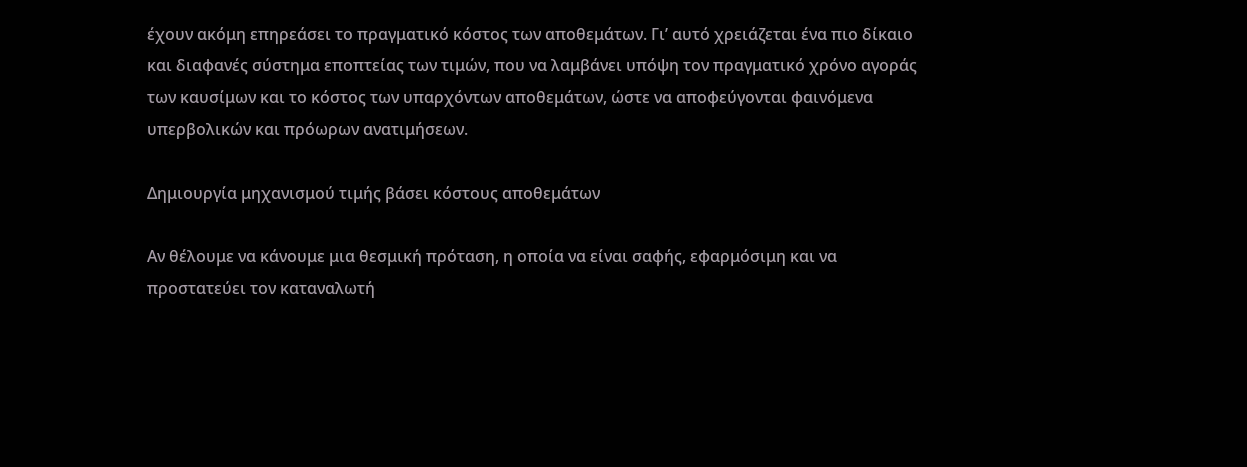έχουν ακόμη επηρεάσει το πραγματικό κόστος των αποθεμάτων. Γι’ αυτό χρειάζεται ένα πιο δίκαιο και διαφανές σύστημα εποπτείας των τιμών, που να λαμβάνει υπόψη τον πραγματικό χρόνο αγοράς των καυσίμων και το κόστος των υπαρχόντων αποθεμάτων, ώστε να αποφεύγονται φαινόμενα υπερβολικών και πρόωρων ανατιμήσεων.

Δημιουργία μηχανισμού τιμής βάσει κόστους αποθεμάτων

Αν θέλουμε να κάνουμε μια θεσμική πρόταση, η οποία να είναι σαφής, εφαρμόσιμη και να προστατεύει τον καταναλωτή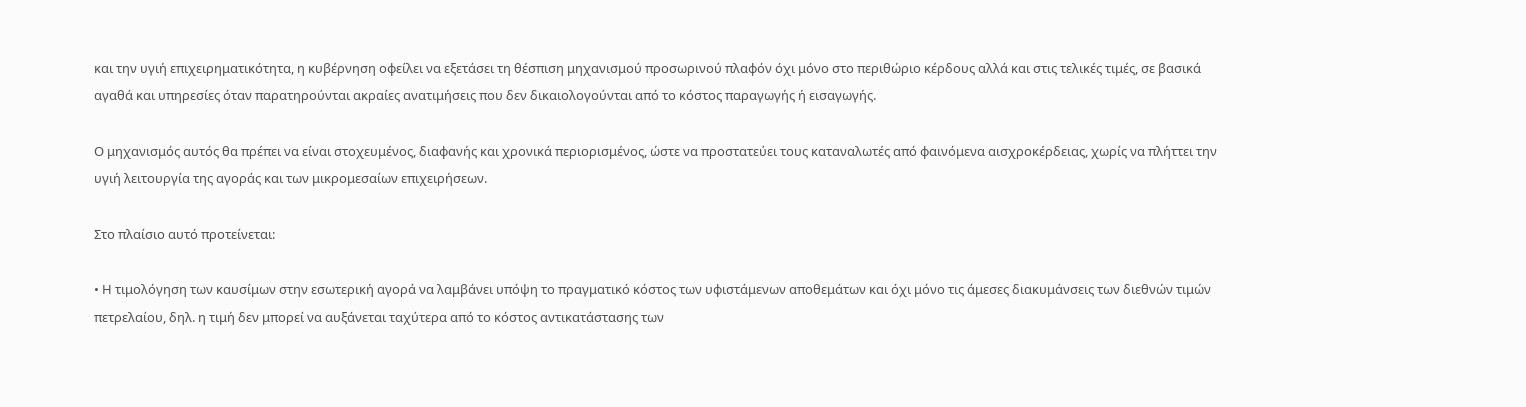και την υγιή επιχειρηματικότητα, η κυβέρνηση οφείλει να εξετάσει τη θέσπιση μηχανισμού προσωρινού πλαφόν όχι μόνο στο περιθώριο κέρδους αλλά και στις τελικές τιμές, σε βασικά αγαθά και υπηρεσίες όταν παρατηρούνται ακραίες ανατιμήσεις που δεν δικαιολογούνται από το κόστος παραγωγής ή εισαγωγής.

Ο μηχανισμός αυτός θα πρέπει να είναι στοχευμένος, διαφανής και χρονικά περιορισμένος, ώστε να προστατεύει τους καταναλωτές από φαινόμενα αισχροκέρδειας, χωρίς να πλήττει την υγιή λειτουργία της αγοράς και των μικρομεσαίων επιχειρήσεων.

Στο πλαίσιο αυτό προτείνεται:

• Η τιμολόγηση των καυσίμων στην εσωτερική αγορά να λαμβάνει υπόψη το πραγματικό κόστος των υφιστάμενων αποθεμάτων και όχι μόνο τις άμεσες διακυμάνσεις των διεθνών τιμών πετρελαίου, δηλ. η τιμή δεν μπορεί να αυξάνεται ταχύτερα από το κόστος αντικατάστασης των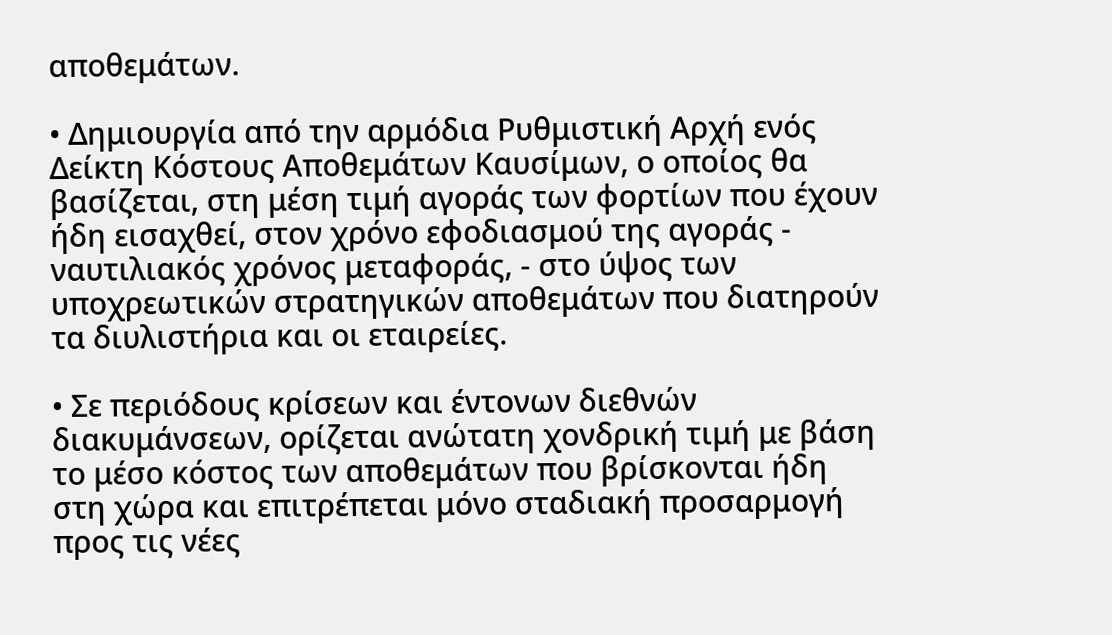αποθεμάτων.

• Δημιουργία από την αρμόδια Ρυθμιστική Αρχή ενός Δείκτη Κόστους Αποθεμάτων Καυσίμων, ο οποίος θα βασίζεται, στη μέση τιμή αγοράς των φορτίων που έχουν ήδη εισαχθεί, στον χρόνο εφοδιασμού της αγοράς - ναυτιλιακός χρόνος μεταφοράς, - στο ύψος των υποχρεωτικών στρατηγικών αποθεμάτων που διατηρούν τα διυλιστήρια και οι εταιρείες.

• Σε περιόδους κρίσεων και έντονων διεθνών διακυμάνσεων, ορίζεται ανώτατη χονδρική τιμή με βάση το μέσο κόστος των αποθεμάτων που βρίσκονται ήδη στη χώρα και επιτρέπεται μόνο σταδιακή προσαρμογή προς τις νέες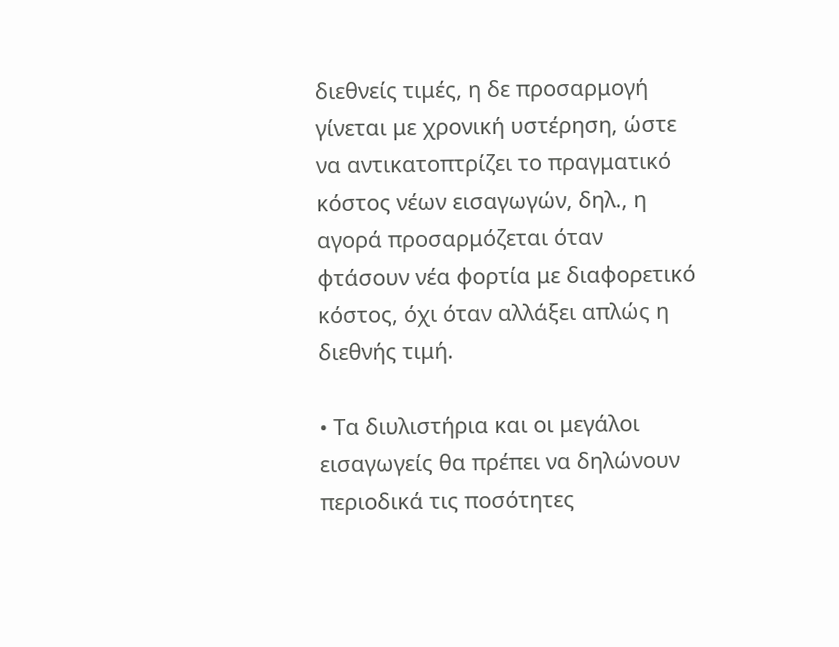διεθνείς τιμές, η δε προσαρμογή γίνεται με χρονική υστέρηση, ώστε να αντικατοπτρίζει το πραγματικό κόστος νέων εισαγωγών, δηλ., η αγορά προσαρμόζεται όταν φτάσουν νέα φορτία με διαφορετικό κόστος, όχι όταν αλλάξει απλώς η διεθνής τιμή.

• Τα διυλιστήρια και οι μεγάλοι εισαγωγείς θα πρέπει να δηλώνουν περιοδικά τις ποσότητες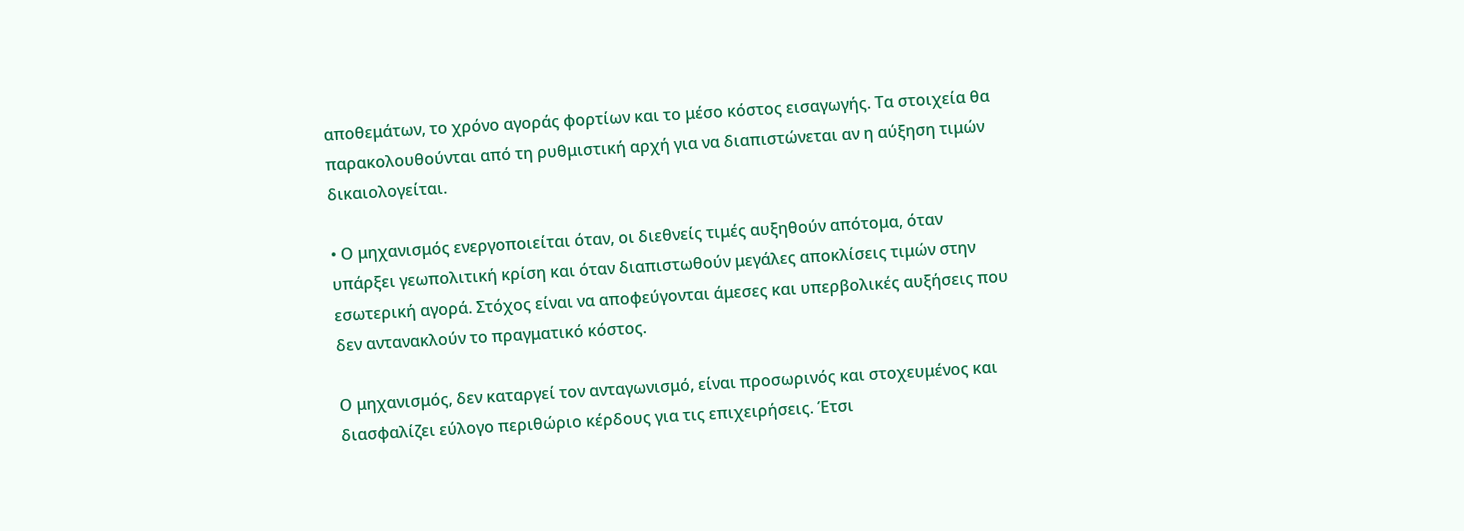αποθεμάτων, το χρόνο αγοράς φορτίων και το μέσο κόστος εισαγωγής. Τα στοιχεία θα παρακολουθούνται από τη ρυθμιστική αρχή για να διαπιστώνεται αν η αύξηση τιμών δικαιολογείται.

• Ο μηχανισμός ενεργοποιείται όταν, οι διεθνείς τιμές αυξηθούν απότομα, όταν υπάρξει γεωπολιτική κρίση και όταν διαπιστωθούν μεγάλες αποκλίσεις τιμών στην εσωτερική αγορά. Στόχος είναι να αποφεύγονται άμεσες και υπερβολικές αυξήσεις που δεν αντανακλούν το πραγματικό κόστος.

Ο μηχανισμός, δεν καταργεί τον ανταγωνισμό, είναι προσωρινός και στοχευμένος και διασφαλίζει εύλογο περιθώριο κέρδους για τις επιχειρήσεις. Έτσι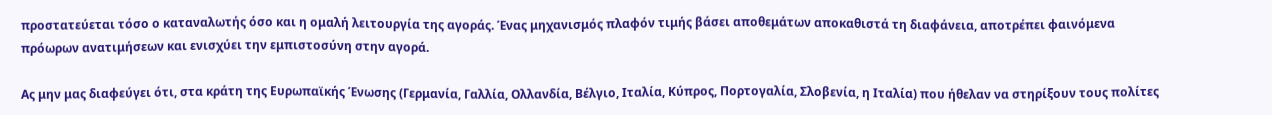προστατεύεται τόσο ο καταναλωτής όσο και η ομαλή λειτουργία της αγοράς. Ένας μηχανισμός πλαφόν τιμής βάσει αποθεμάτων αποκαθιστά τη διαφάνεια, αποτρέπει φαινόμενα πρόωρων ανατιμήσεων και ενισχύει την εμπιστοσύνη στην αγορά.

Ας μην μας διαφεύγει ότι, στα κράτη της Ευρωπαϊκής Ένωσης (Γερμανία, Γαλλία, Ολλανδία, Βέλγιο, Ιταλία, Κύπρος, Πορτογαλία, Σλοβενία, η Ιταλία) που ήθελαν να στηρίξουν τους πολίτες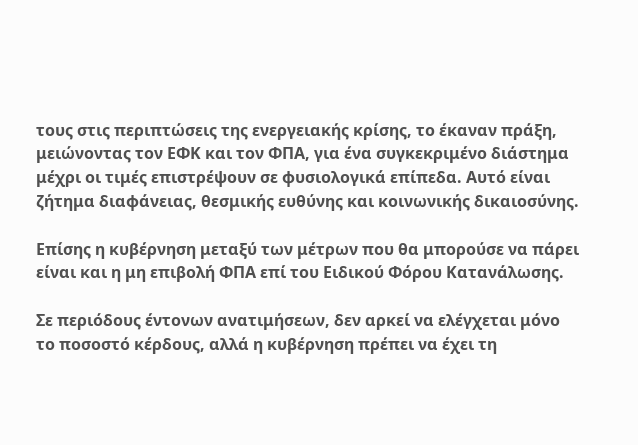τους στις περιπτώσεις της ενεργειακής κρίσης, το έκαναν πράξη, μειώνοντας τον ΕΦΚ και τον ΦΠΑ, για ένα συγκεκριμένο διάστημα μέχρι οι τιμές επιστρέψουν σε φυσιολογικά επίπεδα. Αυτό είναι ζήτημα διαφάνειας, θεσμικής ευθύνης και κοινωνικής δικαιοσύνης.

Επίσης η κυβέρνηση μεταξύ των μέτρων που θα μπορούσε να πάρει είναι και η μη επιβολή ΦΠΑ επί του Ειδικού Φόρου Κατανάλωσης.

Σε περιόδους έντονων ανατιμήσεων, δεν αρκεί να ελέγχεται μόνο το ποσοστό κέρδους, αλλά η κυβέρνηση πρέπει να έχει τη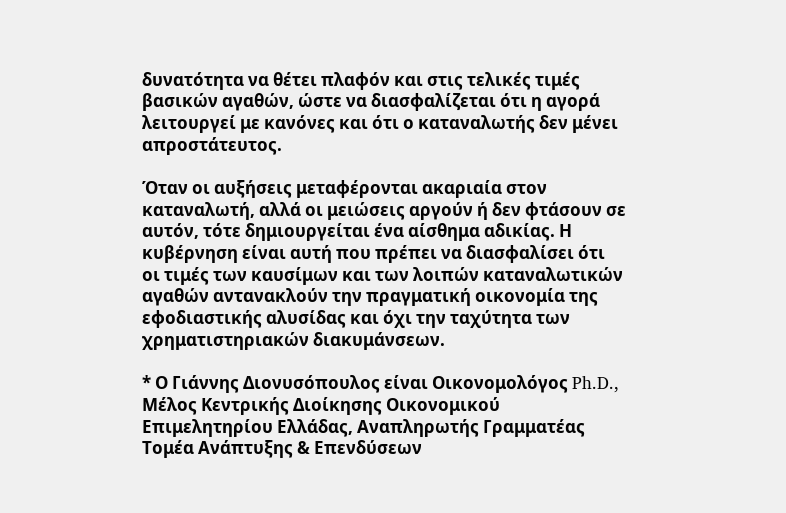δυνατότητα να θέτει πλαφόν και στις τελικές τιμές βασικών αγαθών, ώστε να διασφαλίζεται ότι η αγορά λειτουργεί με κανόνες και ότι ο καταναλωτής δεν μένει απροστάτευτος.

Όταν οι αυξήσεις μεταφέρονται ακαριαία στον καταναλωτή, αλλά οι μειώσεις αργούν ή δεν φτάσουν σε αυτόν, τότε δημιουργείται ένα αίσθημα αδικίας. Η κυβέρνηση είναι αυτή που πρέπει να διασφαλίσει ότι οι τιμές των καυσίμων και των λοιπών καταναλωτικών αγαθών αντανακλούν την πραγματική οικονομία της εφοδιαστικής αλυσίδας και όχι την ταχύτητα των χρηματιστηριακών διακυμάνσεων.

* Ο Γιάννης Διονυσόπουλος είναι Οικονομολόγος Ph.D., Μέλος Κεντρικής Διοίκησης Οικονομικού Επιμελητηρίου Ελλάδας, Αναπληρωτής Γραμματέας Τομέα Ανάπτυξης & Επενδύσεων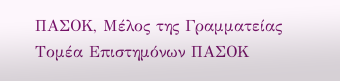ΠΑΣΟΚ, Μέλος της Γραμματείας Τομέα Επιστημόνων ΠΑΣΟΚ